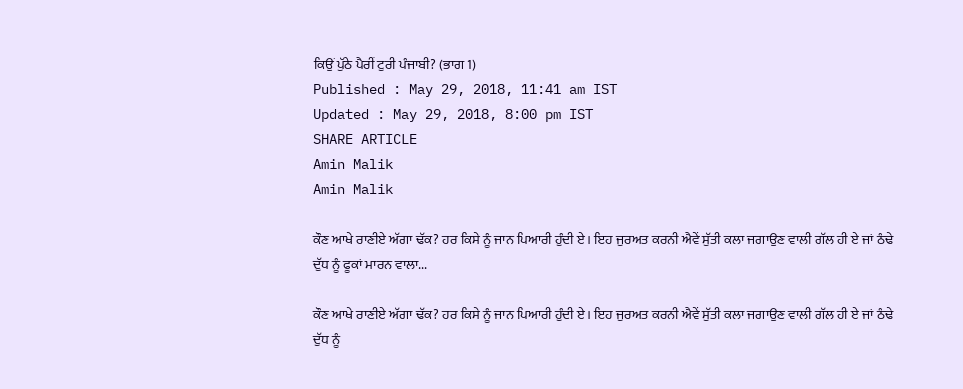ਕਿਉਂ ਪੁੱਠੇ ਪੈਰੀਂ ਟੁਰੀ ਪੰਜਾਬੀ? (ਭਾਗ 1)
Published : May 29, 2018, 11:41 am IST
Updated : May 29, 2018, 8:00 pm IST
SHARE ARTICLE
Amin Malik
Amin Malik

ਕੌਣ ਆਖੇ ਰਾਣੀਏ ਅੱਗਾ ਢੱਕ? ਹਰ ਕਿਸੇ ਨੂੰ ਜਾਨ ਪਿਆਰੀ ਹੁੰਦੀ ਏ। ਇਹ ਜੁਰਅਤ ਕਰਨੀ ਐਵੇਂ ਸੁੱਤੀ ਕਲਾ ਜਗਾਉਣ ਵਾਲੀ ਗੱਲ ਹੀ ਏ ਜਾਂ ਠੰਢੇ ਦੁੱਧ ਨੂੰ ਫੂਕਾਂ ਮਾਰਨ ਵਾਲਾ...

ਕੌਣ ਆਖੇ ਰਾਣੀਏ ਅੱਗਾ ਢੱਕ? ਹਰ ਕਿਸੇ ਨੂੰ ਜਾਨ ਪਿਆਰੀ ਹੁੰਦੀ ਏ। ਇਹ ਜੁਰਅਤ ਕਰਨੀ ਐਵੇਂ ਸੁੱਤੀ ਕਲਾ ਜਗਾਉਣ ਵਾਲੀ ਗੱਲ ਹੀ ਏ ਜਾਂ ਠੰਢੇ ਦੁੱਧ ਨੂੰ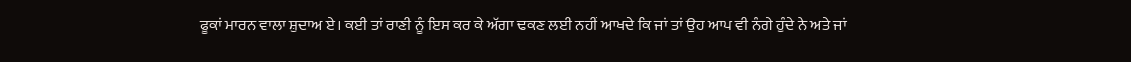ਫੂਕਾਂ ਮਾਰਨ ਵਾਲਾ ਸ਼ੁਦਾਅ ਏ। ਕਈ ਤਾਂ ਰਾਣੀ ਨੂੰ ਇਸ ਕਰ ਕੇ ਅੱਗਾ ਢਕਣ ਲਈ ਨਹੀਂ ਆਖਦੇ ਕਿ ਜਾਂ ਤਾਂ ਉਹ ਆਪ ਵੀ ਨੰਗੇ ਹੁੰਦੇ ਨੇ ਅਤੇ ਜਾਂ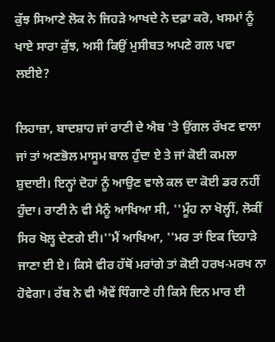ਕੁੱਝ ਸਿਆਣੇ ਲੋਕ ਨੇ ਜਿਹੜੇ ਆਖਦੇ ਨੇ ਦਫ਼ਾ ਕਰੋ, ਖਸਮਾਂ ਨੂੰ ਖਾਏ ਸਾਰਾ ਕੁੱਝ, ਅਸੀ ਕਿਉਂ ਮੁਸੀਬਤ ਅਪਣੇ ਗਲ ਪਵਾ ਲਈਏ?

ਲਿਹਾਜ਼ਾ, ਬਾਦਸ਼ਾਹ ਜਾਂ ਰਾਣੀ ਦੇ ਐਬ 'ਤੇ ਉਂਗਲ ਰੱਖਣ ਵਾਲਾ ਜਾਂ ਤਾਂ ਅਣਭੋਲ ਮਾਸੂਮ ਬਾਲ ਹੁੰਦਾ ਏ ਤੇ ਜਾਂ ਕੋਈ ਕਮਲਾ ਸ਼ੁਦਾਈ। ਇਨ੍ਹਾਂ ਦੋਹਾਂ ਨੂੰ ਆਉਣ ਵਾਲੇ ਕਲ ਦਾ ਕੋਈ ਡਰ ਨਹੀਂ ਹੁੰਦਾ। ਰਾਣੀ ਨੇ ਵੀ ਮੈਨੂੰ ਆਖਿਆ ਸੀ, ''ਮੂੰਹ ਨਾ ਖੋਲ੍ਹੀਂ, ਲੋਕੀਂ ਸਿਰ ਖੋਲ੍ਹ ਦੇਣਗੇ ਈ।''ਮੈਂ ਆਖਿਆ, ''ਮਰ ਤਾਂ ਇਕ ਦਿਹਾੜੇ ਜਾਣਾ ਈ ਏ। ਕਿਸੇ ਵੀਰ ਹੱਥੋਂ ਮਰਾਂਗੇ ਤਾਂ ਕੋਈ ਹਰਖ-ਮਰਖ ਨਾ ਹੋਵੇਗਾ। ਰੱਬ ਨੇ ਵੀ ਐਵੇਂ ਧਿੰਗਾਣੇ ਹੀ ਕਿਸੇ ਦਿਨ ਮਾਰ ਈ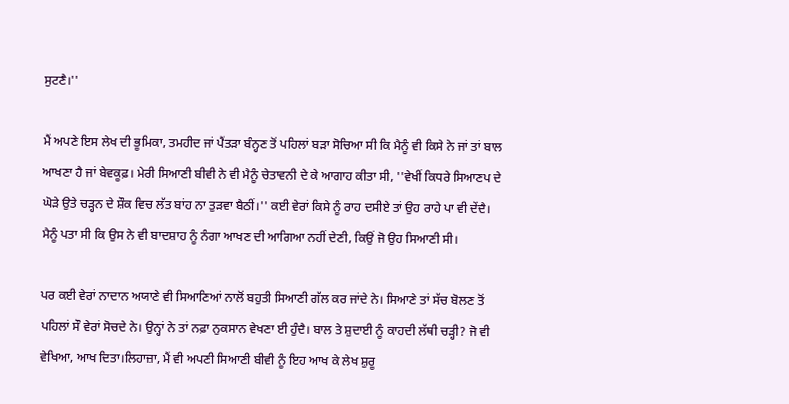ਸੁਟਣੈ।''

ਮੈਂ ਅਪਣੇ ਇਸ ਲੇਖ ਦੀ ਭੂਮਿਕਾ, ਤਮਹੀਦ ਜਾਂ ਪੈਂਤੜਾ ਬੰਨ੍ਹਣ ਤੋਂ ਪਹਿਲਾਂ ਬੜਾ ਸੋਚਿਆ ਸੀ ਕਿ ਮੈਨੂੰ ਵੀ ਕਿਸੇ ਨੇ ਜਾਂ ਤਾਂ ਬਾਲ ਆਖਣਾ ਹੈ ਜਾਂ ਬੇਵਕੂਫ਼। ਮੇਰੀ ਸਿਆਣੀ ਬੀਵੀ ਨੇ ਵੀ ਮੈਨੂੰ ਚੇਤਾਵਨੀ ਦੇ ਕੇ ਆਗਾਹ ਕੀਤਾ ਸੀ, ''ਵੇਖੀਂ ਕਿਧਰੇ ਸਿਆਣਪ ਦੇ ਘੋੜੇ ਉਤੇ ਚੜ੍ਹਨ ਦੇ ਸ਼ੌਕ ਵਿਚ ਲੱਤ ਬਾਂਹ ਨਾ ਤੁੜਵਾ ਬੈਠੀਂ।'' ਕਈ ਵੇਰਾਂ ਕਿਸੇ ਨੂੰ ਰਾਹ ਦਸੀਏ ਤਾਂ ਉਹ ਰਾਹੇ ਪਾ ਵੀ ਦੇਂਦੈ। ਮੈਨੂੰ ਪਤਾ ਸੀ ਕਿ ਉਸ ਨੇ ਵੀ ਬਾਦਸ਼ਾਹ ਨੂੰ ਨੰਗਾ ਆਖਣ ਦੀ ਆਗਿਆ ਨਹੀਂ ਦੇਣੀ, ਕਿਉਂ ਜੋ ਉਹ ਸਿਆਣੀ ਸੀ।

ਪਰ ਕਈ ਵੇਰਾਂ ਨਾਦਾਨ ਅਯਾਣੇ ਵੀ ਸਿਆਣਿਆਂ ਨਾਲੋਂ ਬਹੁਤੀ ਸਿਆਣੀ ਗੱਲ ਕਰ ਜਾਂਦੇ ਨੇ। ਸਿਆਣੇ ਤਾਂ ਸੱਚ ਬੋਲਣ ਤੋਂ ਪਹਿਲਾਂ ਸੌ ਵੇਰਾਂ ਸੋਚਦੇ ਨੇ। ਉਨ੍ਹਾਂ ਨੇ ਤਾਂ ਨਫ਼ਾ ਨੁਕਸਾਨ ਵੇਖਣਾ ਈ ਹੁੰਦੈ। ਬਾਲ ਤੇ ਸ਼ੁਦਾਈ ਨੂੰ ਕਾਹਦੀ ਲੱਥੀ ਚੜ੍ਹੀ? ਜੋ ਵੀ ਵੇਖਿਆ, ਆਖ ਦਿਤਾ।ਲਿਹਾਜ਼ਾ, ਮੈਂ ਵੀ ਅਪਣੀ ਸਿਆਣੀ ਬੀਵੀ ਨੂੰ ਇਹ ਆਖ ਕੇ ਲੇਖ ਸ਼ੁਰੂ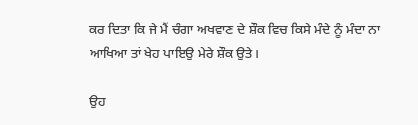ਕਰ ਦਿਤਾ ਕਿ ਜੇ ਮੈਂ ਚੰਗਾ ਅਖਵਾਣ ਦੇ ਸ਼ੌਕ ਵਿਚ ਕਿਸੇ ਮੰਦੇ ਨੂੰ ਮੰਦਾ ਨਾ ਆਖਿਆ ਤਾਂ ਖੇਹ ਪਾਇਉ ਮੇਰੇ ਸ਼ੌਕ ਉਤੇ।

ਉਹ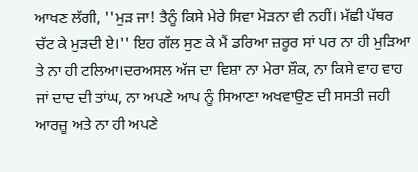ਆਖਣ ਲੱਗੀ, ''ਮੁੜ ਜਾ! ਤੈਨੂੰ ਕਿਸੇ ਮੇਰੇ ਸਿਵਾ ਮੋੜਨਾ ਵੀ ਨਹੀਂ। ਮੱਛੀ ਪੱਥਰ ਚੱਟ ਕੇ ਮੁੜਦੀ ਏ।'' ਇਹ ਗੱਲ ਸੁਣ ਕੇ ਮੈਂ ਡਰਿਆ ਜ਼ਰੂਰ ਸਾਂ ਪਰ ਨਾ ਹੀ ਮੁੜਿਆ ਤੇ ਨਾ ਹੀ ਟਲਿਆ।ਦਰਅਸਲ ਅੱਜ ਦਾ ਵਿਸ਼ਾ ਨਾ ਮੇਰਾ ਸ਼ੌਕ, ਨਾ ਕਿਸੇ ਵਾਹ ਵਾਹ ਜਾਂ ਦਾਦ ਦੀ ਤਾਂਘ, ਨਾ ਅਪਣੇ ਆਪ ਨੂੰ ਸਿਆਣਾ ਅਖਵਾਉਣ ਦੀ ਸਸਤੀ ਜਹੀ ਆਰਜ਼ੂ ਅਤੇ ਨਾ ਹੀ ਅਪਣੇ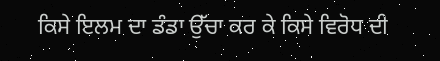ਕਿਸੇ ਇਲਮ ਦਾ ਡੰਡਾ ਉੱਚਾ ਕਰ ਕੇ ਕਿਸੇ ਵਿਰੋਧ ਦੀ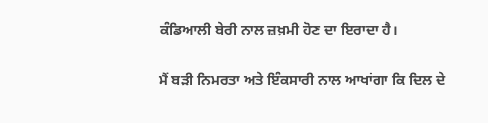ਕੰਡਿਆਲੀ ਬੇਰੀ ਨਾਲ ਜ਼ਖ਼ਮੀ ਹੋਣ ਦਾ ਇਰਾਦਾ ਹੈ।

ਮੈਂ ਬੜੀ ਨਿਮਰਤਾ ਅਤੇ ਇੰਕਸਾਰੀ ਨਾਲ ਆਖਾਂਗਾ ਕਿ ਦਿਲ ਦੇ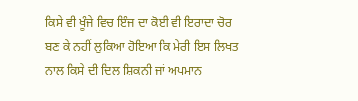ਕਿਸੇ ਵੀ ਖੂੰਜੇ ਵਿਚ ਇੰਜ ਦਾ ਕੋਈ ਵੀ ਇਰਾਦਾ ਚੋਰ ਬਣ ਕੇ ਨਹੀਂ ਲੁਕਿਆ ਹੋਇਆ ਕਿ ਮੇਰੀ ਇਸ ਲਿਖਤ ਨਾਲ ਕਿਸੇ ਦੀ ਦਿਲ ਸ਼ਿਕਨੀ ਜਾਂ ਅਪਮਾਨ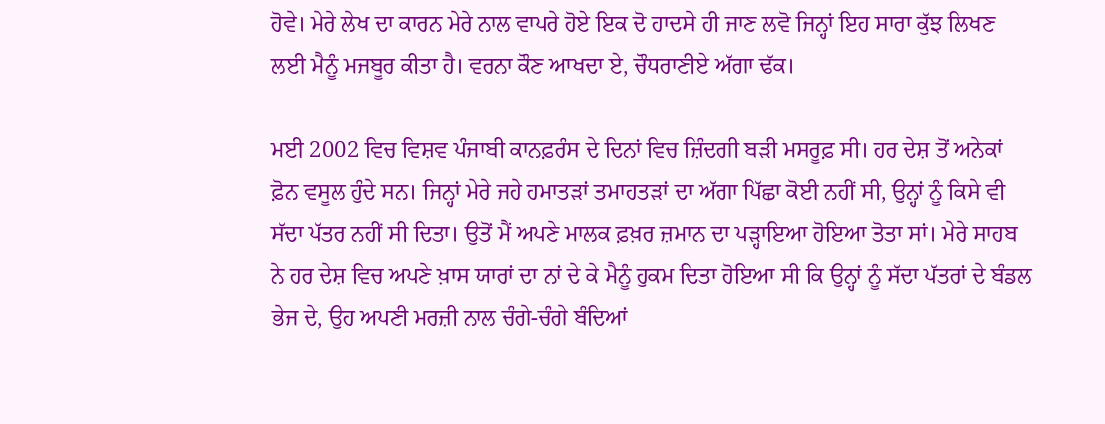ਹੋਵੇ। ਮੇਰੇ ਲੇਖ ਦਾ ਕਾਰਨ ਮੇਰੇ ਨਾਲ ਵਾਪਰੇ ਹੋਏ ਇਕ ਦੋ ਹਾਦਸੇ ਹੀ ਜਾਣ ਲਵੋ ਜਿਨ੍ਹਾਂ ਇਹ ਸਾਰਾ ਕੁੱਝ ਲਿਖਣ ਲਈ ਮੈਨੂੰ ਮਜਬੂਰ ਕੀਤਾ ਹੈ। ਵਰਨਾ ਕੌਣ ਆਖਦਾ ਏ, ਚੌਧਰਾਣੀਏ ਅੱਗਾ ਢੱਕ।

ਮਈ 2002 ਵਿਚ ਵਿਸ਼ਵ ਪੰਜਾਬੀ ਕਾਨਫ਼ਰੰਸ ਦੇ ਦਿਨਾਂ ਵਿਚ ਜ਼ਿੰਦਗੀ ਬੜੀ ਮਸਰੂਫ਼ ਸੀ। ਹਰ ਦੇਸ਼ ਤੋਂ ਅਨੇਕਾਂ ਫ਼ੋਨ ਵਸੂਲ ਹੁੰਦੇ ਸਨ। ਜਿਨ੍ਹਾਂ ਮੇਰੇ ਜਹੇ ਹਮਾਤੜਾਂ ਤਮਾਹਤੜਾਂ ਦਾ ਅੱਗਾ ਪਿੱਛਾ ਕੋਈ ਨਹੀਂ ਸੀ, ਉਨ੍ਹਾਂ ਨੂੰ ਕਿਸੇ ਵੀ ਸੱਦਾ ਪੱਤਰ ਨਹੀਂ ਸੀ ਦਿਤਾ। ਉਤੋਂ ਮੈਂ ਅਪਣੇ ਮਾਲਕ ਫ਼ਖ਼ਰ ਜ਼ਮਾਨ ਦਾ ਪੜ੍ਹਾਇਆ ਹੋਇਆ ਤੋਤਾ ਸਾਂ। ਮੇਰੇ ਸਾਹਬ ਨੇ ਹਰ ਦੇਸ਼ ਵਿਚ ਅਪਣੇ ਖ਼ਾਸ ਯਾਰਾਂ ਦਾ ਨਾਂ ਦੇ ਕੇ ਮੈਨੂੰ ਹੁਕਮ ਦਿਤਾ ਹੋਇਆ ਸੀ ਕਿ ਉਨ੍ਹਾਂ ਨੂੰ ਸੱਦਾ ਪੱਤਰਾਂ ਦੇ ਬੰਡਲ ਭੇਜ ਦੇ, ਉਹ ਅਪਣੀ ਮਰਜ਼ੀ ਨਾਲ ਚੰਗੇ-ਚੰਗੇ ਬੰਦਿਆਂ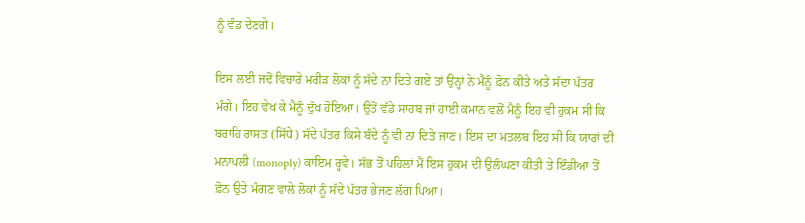ਨੂੰ ਵੰਡ ਦੇਣਗੇ।

ਇਸ ਲਈ ਜਦੋਂ ਵਿਚਾਰੇ ਮਰੀੜ ਲੋਕਾਂ ਨੂੰ ਸੱਦੇ ਨਾ ਦਿਤੇ ਗਏ ਤਾਂ ਉਨ੍ਹਾਂ ਨੇ ਮੈਨੂੰ ਫ਼ੋਨ ਕੀਤੇ ਅਤੇ ਸੱਦਾ ਪੱਤਰ ਮੰਗੇ। ਇਹ ਵੇਖ ਕੇ ਮੈਨੂੰ ਦੁੱਖ ਹੋਇਆ। ਉਤੋਂ ਵੱਡੇ ਸਾਹਬ ਜਾਂ ਹਾਈ ਕਮਾਨ ਵਲੋਂ ਮੈਨੂੰ ਇਹ ਵੀ ਹੁਕਮ ਸੀ ਕਿ ਬਰਾਹਿ ਰਾਸਤ (ਸਿੱਧੇ) ਸੱਦੇ ਪੱਤਰ ਕਿਸੇ ਬੰਦੇ ਨੂੰ ਵੀ ਨਾ ਦਿਤੇ ਜਾਣ। ਇਸ ਦਾ ਮਤਲਬ ਇਹ ਸੀ ਕਿ ਯਾਰਾਂ ਦੀ ਮਨਾਪਲੀ (monoply) ਕਾਇਮ ਰ੍ਹਵੇ। ਸੱਭ ਤੋਂ ਪਹਿਲਾਂ ਮੈਂ ਇਸ ਹੁਕਮ ਦੀ ਉਲੰਘਣਾ ਕੀਤੀ ਤੇ ਇੰਡੀਆ ਤੋਂ ਫ਼ੋਨ ਉਤੇ ਮੰਗਣ ਵਾਲੇ ਲੋਕਾਂ ਨੂੰ ਸੱਦੇ ਪੱਤਰ ਭੇਜਣ ਲੱਗ ਪਿਆ।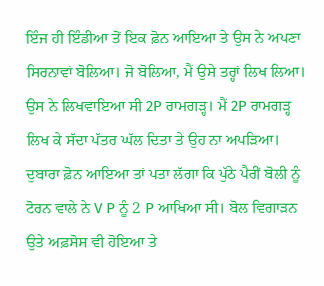ਇੰਜ ਹੀ ਇੰਡੀਆ ਤੋਂ ਇਕ ਫ਼ੋਨ ਆਇਆ ਤੇ ਉਸ ਨੇ ਅਪਣਾ ਸਿਰਨਾਵਾਂ ਬੋਲਿਆ। ਜੋ ਬੋਲਿਆ, ਮੈਂ ਉਸੇ ਤਰ੍ਹਾਂ ਲਿਖ ਲਿਆ। ਉਸ ਨੇ ਲਿਖਵਾਇਆ ਸੀ 2P ਰਾਮਗੜ੍ਹ। ਮੈਂ 2P ਰਾਮਗੜ੍ਹ ਲਿਖ ਕੇ ਸੱਦਾ ਪੱਤਰ ਘੱਲ ਦਿਤਾ ਤੇ ਉਹ ਨਾ ਅਪੜਿਆ। ਦੁਬਾਰਾ ਫ਼ੋਨ ਆਇਆ ਤਾਂ ਪਤਾ ਲੱਗਾ ਕਿ ਪੁੱਠੇ ਪੈਰੀਂ ਬੋਲੀ ਨੂੰ ਟੋਰਨ ਵਾਲੇ ਨੇ V P ਨੂੰ 2 P ਆਖਿਆ ਸੀ। ਬੋਲ ਵਿਗਾੜਨ ਉਤੇ ਅਫ਼ਸੋਸ ਵੀ ਹੋਇਆ ਤੇ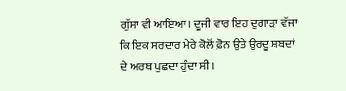ਗੁੱਸਾ ਵੀ ਆਇਆ। ਦੂਜੀ ਵਾਰ ਇਹ ਦੁਗਾੜਾ ਵੱਜਾ ਕਿ ਇਕ ਸਰਦਾਰ ਮੇਰੇ ਕੋਲੋਂ ਫ਼ੋਨ ਉਤੇ ਉਰਦੂ ਸ਼ਬਦਾਂ ਦੇ ਅਰਥ ਪੁਛਦਾ ਹੁੰਦਾ ਸੀ।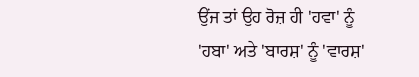ਉਂਜ ਤਾਂ ਉਹ ਰੋਜ਼ ਹੀ 'ਹਵਾ' ਨੂੰ 'ਹਬਾ' ਅਤੇ 'ਬਾਰਸ਼' ਨੂੰ 'ਵਾਰਸ਼'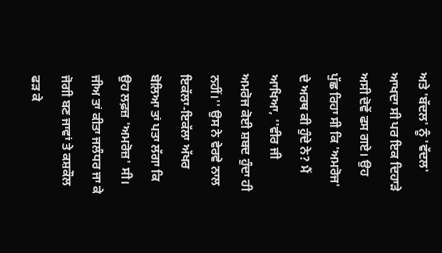ਅਤੇ 'ਬੱਦਲ' ਨੂੰ 'ਵੱਦਲ' ਆਖਦਾ ਸੀ ਪਰ ਇਕ ਦਿਹਾੜੇ ਅਸੀ ਦੋਵੇਂ ਫਸ ਗਏ। ਉਹ ਪੁੱਛ ਰਿਹਾ ਸੀ ਕਿ 'ਅਮਰੋਜ' ਦੇ ਅਰਥ ਕੀ ਹੁੰਦੇ ਨੇ? ਮੈਂ ਆਖਿਆ, ''ਵੀਰ ਜੀ ਅਮਰੋਜ ਕੋਈ ਸ਼ਬਦ ਹੁੰਦਾ ਹੀ ਨਹੀਂ।'' ਉਸ ਨੇ ਵੇਰਵੇ ਨਾਲ ਇਕੱਲਾ-ਇਕੱਲਾ ਅੱਖਰ ਬੋਲਿਆ ਤਾਂ ਪਤਾ ਲੱਗਾ ਕਿ ਉਹ ਲਫ਼ਜ਼ 'ਅਮਰੋਜ਼' ਸੀ। ਜੀਅ ਤਾਂ ਕੀਤਾ ਜਲੰਧਰ ਜਾ ਕੇ ਜੋਗੀ ਬਣ ਜਾਵਾਂ ਤੇ ਕਸ਼ਕੌਲ ਫੜ ਕੇ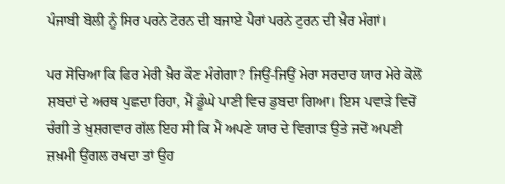ਪੰਜਾਬੀ ਬੋਲੀ ਨੂੰ ਸਿਰ ਪਰਨੇ ਟੋਰਨ ਦੀ ਬਜਾਏ ਪੈਰਾਂ ਪਰਨੇ ਟੁਰਨ ਦੀ ਖ਼ੈਰ ਮੰਗਾਂ।

ਪਰ ਸੋਚਿਆ ਕਿ ਫਿਰ ਮੇਰੀ ਖ਼ੈਰ ਕੌਣ ਮੰਗੇਗਾ? ਜਿਉਂ-ਜਿਉਂ ਮੇਰਾ ਸਰਦਾਰ ਯਾਰ ਮੇਰੇ ਕੋਲੋਂ ਸ਼ਬਦਾਂ ਦੇ ਅਰਥ ਪੁਛਦਾ ਰਿਹਾ, ਮੈਂ ਡੂੰਘੇ ਪਾਣੀ ਵਿਚ ਡੁਬਦਾ ਗਿਆ। ਇਸ ਪਵਾੜੇ ਵਿਚੋਂ ਚੰਗੀ ਤੇ ਖ਼ੁਸ਼ਗਵਾਰ ਗੱਲ ਇਹ ਸੀ ਕਿ ਮੈਂ ਅਪਣੇ ਯਾਰ ਦੇ ਵਿਗਾੜ ਉਤੇ ਜਦੋਂ ਅਪਣੀ ਜ਼ਖ਼ਮੀ ਉਂਗਲ ਰਖਦਾ ਤਾਂ ਉਹ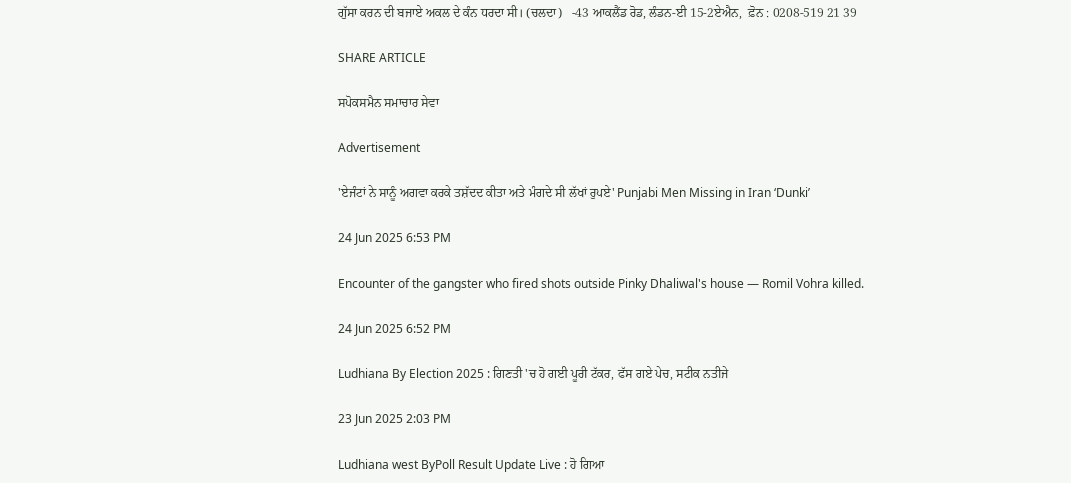ਗੁੱਸਾ ਕਰਨ ਦੀ ਬਜਾਏ ਅਕਲ ਦੇ ਕੰਨ ਧਰਦਾ ਸੀ। (ਚਲਦਾ)   -43 ਆਕਲੈਂਡ ਰੋਡ, ਲੰਡਨ-ਈ 15-2ਏਐਨ,  ਫ਼ੋਨ : 0208-519 21 39

SHARE ARTICLE

ਸਪੋਕਸਮੈਨ ਸਮਾਚਾਰ ਸੇਵਾ

Advertisement

'ਏਜੰਟਾਂ ਨੇ ਸਾਨੂੰ ਅਗਵਾ ਕਰਕੇ ਤਸ਼ੱਦਦ ਕੀਤਾ ਅਤੇ ਮੰਗਦੇ ਸੀ ਲੱਖਾਂ ਰੁਪਏ' Punjabi Men Missing in Iran ‘Dunki’

24 Jun 2025 6:53 PM

Encounter of the gangster who fired shots outside Pinky Dhaliwal's house — Romil Vohra killed.

24 Jun 2025 6:52 PM

Ludhiana By Election 2025 : ਗਿਣਤੀ 'ਚ ਹੋ ਗਈ ਪੂਰੀ ਟੱਕਰ, ਫੱਸ ਗਏ ਪੇਚ, ਸਟੀਕ ਨਤੀਜੇ

23 Jun 2025 2:03 PM

Ludhiana west ByPoll Result Update Live : ਹੋ ਗਿਆ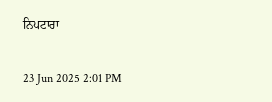ਨਿਪਟਾਰਾ

23 Jun 2025 2:01 PM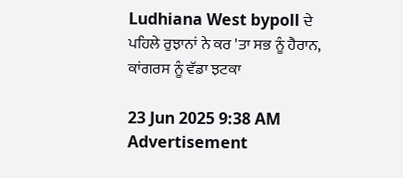Ludhiana West bypoll ਦੇ ਪਹਿਲੇ ਰੁਝਾਨਾਂ ਨੇ ਕਰ 'ਤਾ ਸਭ ਨੂੰ ਹੈਰਾਨ, ਕਾਂਗਰਸ ਨੂੰ ਵੱਡਾ ਝਟਕਾ

23 Jun 2025 9:38 AM
Advertisement